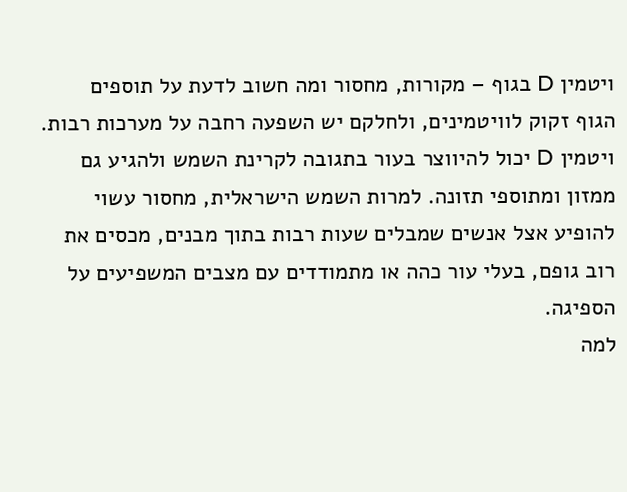ויטמין D בגוף – מקורות, מחסור ומה חשוב לדעת על תוספים
הגוף זקוק לוויטמינים, ולחלקם יש השפעה רחבה על מערכות רבות. ויטמין D יכול להיווצר בעור בתגובה לקרינת השמש ולהגיע גם ממזון ומתוספי תזונה. למרות השמש הישראלית, מחסור עשוי להופיע אצל אנשים שמבלים שעות רבות בתוך מבנים, מכסים את רוב גופם, בעלי עור כהה או מתמודדים עם מצבים המשפיעים על הספיגה.
למה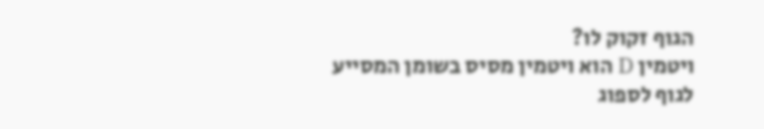הגוף זקוק לו?
ויטמין D הוא ויטמין מסיס בשומן המסייע לגוף לספוג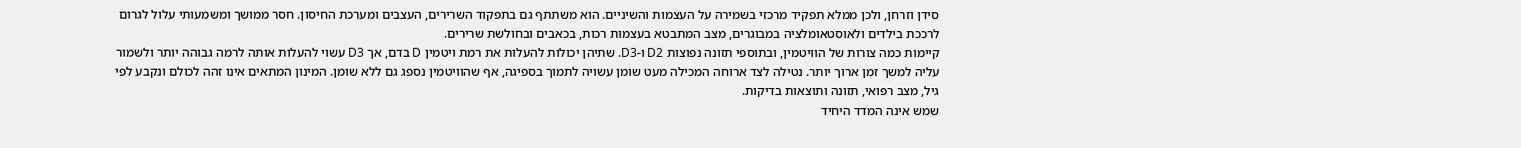סידן וזרחן, ולכן ממלא תפקיד מרכזי בשמירה על העצמות והשיניים. הוא משתתף גם בתפקוד השרירים, העצבים ומערכת החיסון. חסר ממושך ומשמעותי עלול לגרום לרככת בילדים ולאוסטאומלציה במבוגרים, מצב המתבטא בעצמות רכות, בכאבים ובחולשת שרירים.
קיימות כמה צורות של הוויטמין, ובתוספי תזונה נפוצות D2 ו-D3. שתיהן יכולות להעלות את רמת ויטמין D בדם, אך D3 עשוי להעלות אותה לרמה גבוהה יותר ולשמור עליה למשך זמן ארוך יותר. נטילה לצד ארוחה המכילה מעט שומן עשויה לתמוך בספיגה, אף שהוויטמין נספג גם ללא שומן. המינון המתאים אינו זהה לכולם ונקבע לפי גיל, מצב רפואי, תזונה ותוצאות בדיקות.
שמש אינה המדד היחיד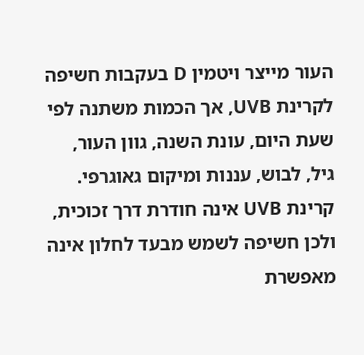העור מייצר ויטמין D בעקבות חשיפה לקרינת UVB, אך הכמות משתנה לפי שעת היום, עונת השנה, גוון העור, גיל, לבוש, עננות ומיקום גאוגרפי. קרינת UVB אינה חודרת דרך זכוכית, ולכן חשיפה לשמש מבעד לחלון אינה מאפשרת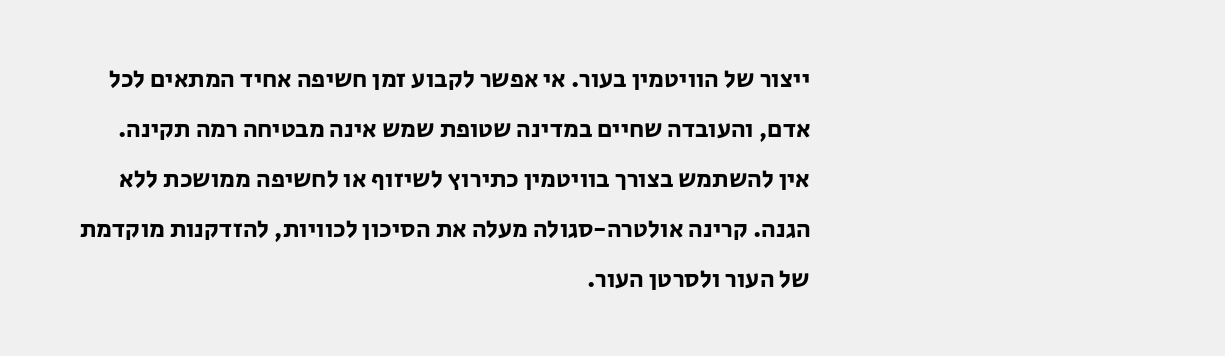ייצור של הוויטמין בעור. אי אפשר לקבוע זמן חשיפה אחיד המתאים לכל אדם, והעובדה שחיים במדינה שטופת שמש אינה מבטיחה רמה תקינה.
אין להשתמש בצורך בוויטמין כתירוץ לשיזוף או לחשיפה ממושכת ללא הגנה. קרינה אולטרה-סגולה מעלה את הסיכון לכוויות, להזדקנות מוקדמת של העור ולסרטן העור.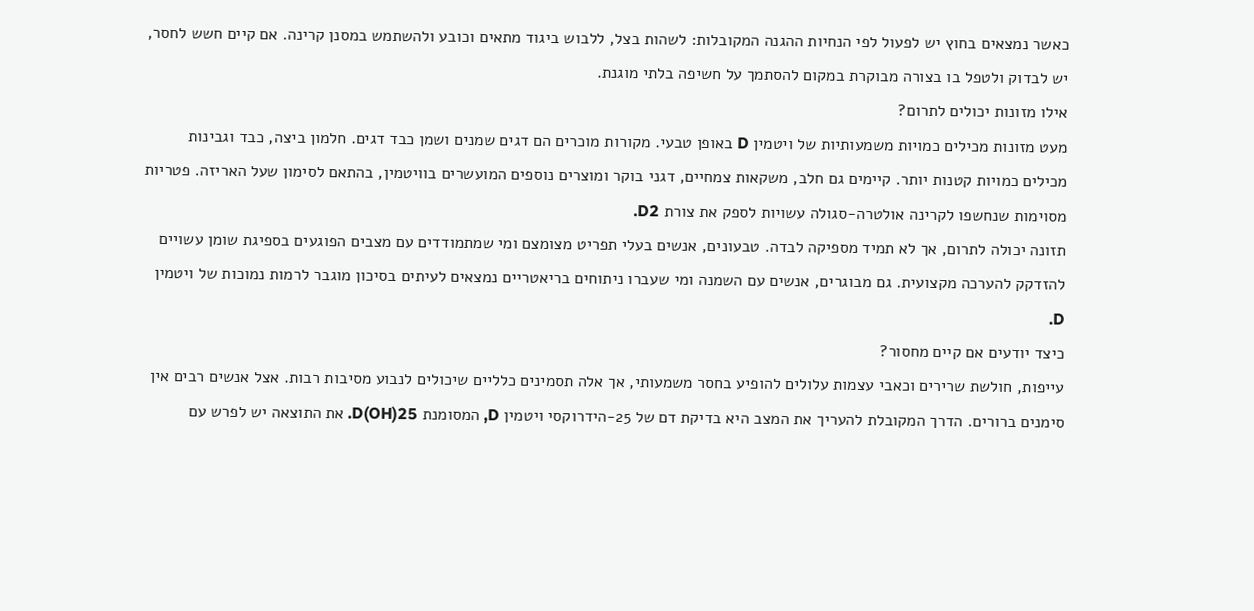כאשר נמצאים בחוץ יש לפעול לפי הנחיות ההגנה המקובלות: לשהות בצל, ללבוש ביגוד מתאים וכובע ולהשתמש במסנן קרינה. אם קיים חשש לחסר, יש לבדוק ולטפל בו בצורה מבוקרת במקום להסתמך על חשיפה בלתי מוגנת.
אילו מזונות יכולים לתרום?
מעט מזונות מכילים כמויות משמעותיות של ויטמין D באופן טבעי. מקורות מוכרים הם דגים שמנים ושמן כבד דגים. חלמון ביצה, כבד וגבינות מכילים כמויות קטנות יותר. קיימים גם חלב, משקאות צמחיים, דגני בוקר ומוצרים נוספים המועשרים בוויטמין, בהתאם לסימון שעל האריזה. פטריות מסוימות שנחשפו לקרינה אולטרה-סגולה עשויות לספק את צורת D2.
תזונה יכולה לתרום, אך לא תמיד מספיקה לבדה. טבעונים, אנשים בעלי תפריט מצומצם ומי שמתמודדים עם מצבים הפוגעים בספיגת שומן עשויים להזדקק להערכה מקצועית. גם מבוגרים, אנשים עם השמנה ומי שעברו ניתוחים בריאטריים נמצאים לעיתים בסיכון מוגבר לרמות נמוכות של ויטמין D.
כיצד יודעים אם קיים מחסור?
עייפות, חולשת שרירים וכאבי עצמות עלולים להופיע בחסר משמעותי, אך אלה תסמינים כלליים שיכולים לנבוע מסיבות רבות. אצל אנשים רבים אין סימנים ברורים. הדרך המקובלת להעריך את המצב היא בדיקת דם של 25-הידרוקסי ויטמין D, המסומנת 25(OH)D. את התוצאה יש לפרש עם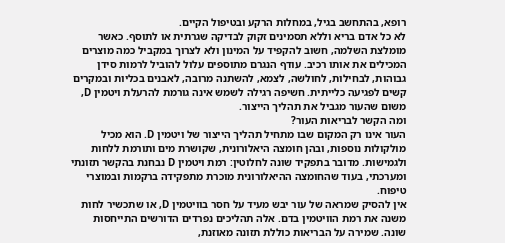רופא, בהתחשב בגיל, במחלות הרקע ובטיפול הקיים.
לא כל אדם בריא וללא תסמינים זקוק לבדיקה שגרתית או לתוסף. כאשר מומלצת השלמה, חשוב להקפיד על המינון ולא לצרוך במקביל כמה מוצרים המכילים את אותו רכיב. עודף הנגרם מתוספים עלול להוביל לרמות סידן גבוהות, לבחילות, לחולשה, לצמא, להשתנה מרובה, לאבנים בכליות ובמקרים קשים לפגיעה כלייתית. חשיפה רגילה לשמש אינה גורמת להרעלת ויטמין D, משום שהעור מגביל את תהליך הייצור.
ומה הקשר לבריאות העור?
העור אינו רק המקום שבו מתחיל תהליך הייצור של ויטמין D. הוא מכיל מולקולות נוספות, ובהן חומצה היאלורונית, שקושרת מים ותורמת ללחות ולגמישות. מדובר בתפקיד שונה לחלוטין: רמת ויטמין D נבחנת בהקשר תזונתי ומערכתי, בעוד שהחומצה ההיאלורונית מוכרת מתפקידה ברקמות ובמוצרי טיפוח.
אין להסיק שמראה של עור יבש מעיד על חסר בוויטמין D, או שתכשיר לחות משנה את רמת הוויטמין בדם. אלה תהליכים נפרדים הדורשים התייחסות שונה. שמירה על הבריאות כוללת תזונה מאוזנת,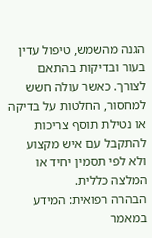הגנה מהשמש, טיפול עדין בעור ובדיקות בהתאם לצורך. כאשר עולה חשש למחסור, החלטות על בדיקה או נטילת תוסף צריכות להתקבל עם איש מקצוע ולא לפי תסמין יחיד או המלצה כללית.
הבהרה רפואית: המידע במאמר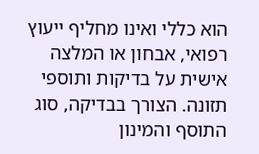הוא כללי ואינו מחליף ייעוץ רפואי, אבחון או המלצה אישית על בדיקות ותוספי תזונה. הצורך בבדיקה, סוג התוסף והמינון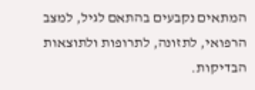המתאים נקבעים בהתאם לגיל, למצב הרפואי, לתזונה, לתרופות ולתוצאות הבדיקות.